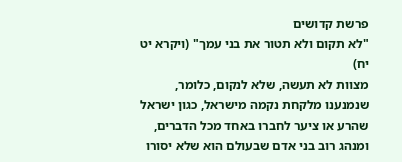פרשת קדושים
"לא תקום ולא תטור את בני עמך" (ויקרא יט יח)
מצוות לא תעשה, שלא לנקום, כלומר, שנמנענו מלקחת נקמה מישראל, כגון ישראל שהרע או ציער לחברו באחד מכל הדברים, ומנהג רוב בני אדם שבעולם הוא שלא יסורו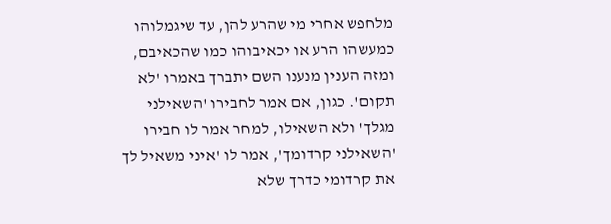מלחפש אחרי מי שהרע להן, עד שיגמלוהו כמעשהו הרע או יכאיבוהו כמו שהכאיבם, ומזה הענין מנענו השם יתברך באמרו 'לא תקום'. כגון, אם אמר לחבירו 'השאילני מגלך' ולא השאילו, למחר אמר לו חבירו 'השאילני קרדומך', אמר לו 'איני משאיל לך את קרדומי כדרך שלא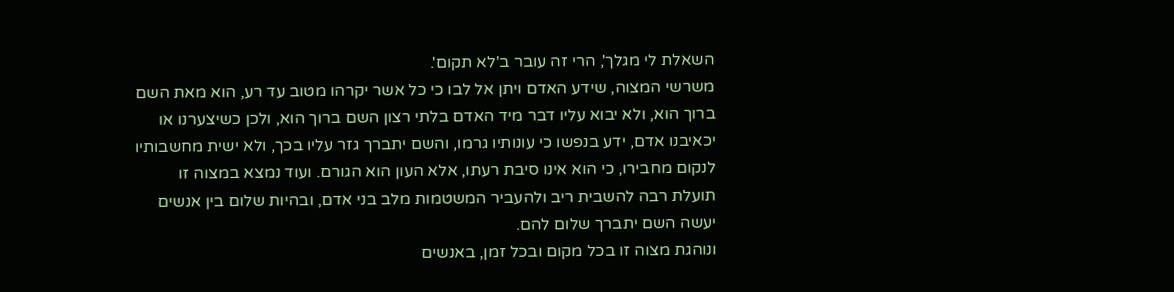השאלת לי מגלך', הרי זה עובר ב'לא תקום'.
משרשי המצוה, שידע האדם ויתן אל לבו כי כל אשר יקרהו מטוב עד רע, הוא מאת השם ברוך הוא, ולא יבוא עליו דבר מיד האדם בלתי רצון השם ברוך הוא, ולכן כשיצערנו או יכאיבנו אדם, ידע בנפשו כי עונותיו גרמו, והשם יתברך גזר עליו בכך, ולא ישית מחשבותיו לנקום מחבירו, כי הוא אינו סיבת רעתו, אלא העון הוא הגורם. ועוד נמצא במצוה זו תועלת רבה להשבית ריב ולהעביר המשטמות מלב בני אדם, ובהיות שלום בין אנשים יעשה השם יתברך שלום להם.
ונוהגת מצוה זו בכל מקום ובכל זמן, באנשים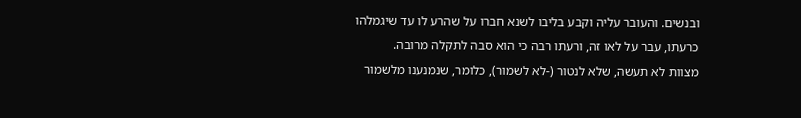ובנשים. והעובר עליה וקבע בליבו לשנא חברו על שהרע לו עד שיגמלהו כרעתו, עבר על לאו זה, ורעתו רבה כי הוא סבה לתקלה מרובה.
מצוות לא תעשה, שלא לנטור (-לא לשמור), כלומר, שנמנענו מלשמור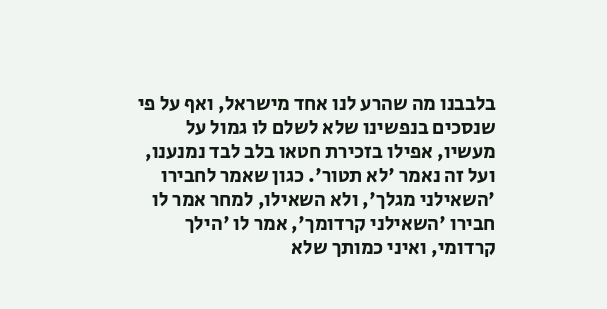בלבבנו מה שהרע לנו אחד מישראל, ואף על פי שנסכים בנפשינו שלא לשלם לו גמול על מעשיו, אפילו בזכירת חטאו בלב לבד נמנענו, ועל זה נאמר 'לא תטור'. כגון שאמר לחבירו 'השאילני מגלך', ולא השאילו, למחר אמר לו חבירו 'השאילני קרדומך', אמר לו 'הילך קרדומי, ואיני כמותך שלא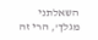השאלתני מגלך', הרי זה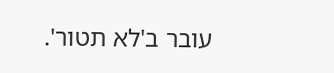עובר ב'לא תטור'.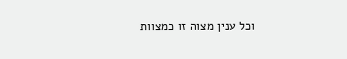וכל ענין מצוה זו כמצוות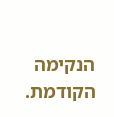הנקימה הקודמת.